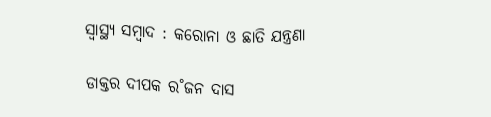ସ୍ୱାସ୍ଥ୍ୟ ସମ୍ବାଦ : କରୋନା ଓ ଛାତି ଯନ୍ତ୍ରଣା

ଡାକ୍ତର ଦୀପକ ର˚ଜନ ଦାସ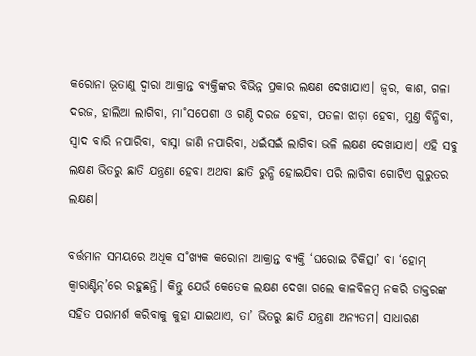କରୋନା ଭୂତାଣୁ ଦ୍ବାରା ଆକ୍ରାନ୍ତ ବ୍ୟକ୍ତିଙ୍କର ବିଭିନ୍ନ ପ୍ରକାର ଲକ୍ଷଣ ଦେଖାଯାଏ। ଜ୍ବର, କାଶ, ଗଳା ଦରଜ, ହାଲିଆ ଲାଗିବା, ମା˚ସପେଶୀ ଓ ଗଣ୍ଠି ଦରଜ ହେବା, ପତଳା ଝାଡ଼ା ହେବା, ମୁଣ୍ତ ବିନ୍ଧିବା, ସ୍ବାଦ ବାରି ନପାରିବା, ବାସ୍ନା ଜାଣି ନପାରିବା, ଧଇଁସଇଁ ଲାଗିବା ଭଳି ଲକ୍ଷଣ ଦେଖାଯାଏ। ଏହି ସବୁ ଲକ୍ଷଣ ଭିତରୁ ଛାତି ଯନ୍ତ୍ରଣା ହେବା ଅଥବା ଛାତି ରୁନ୍ଧି ହୋଇଯିବା ପରି ଲାଗିବା ଗୋଟିଏ ଗୁରୁତର ଲକ୍ଷଣ।

ବର୍ତ୍ତମାନ ସମୟରେ ଅଧିକ ସ˚ଖ୍ୟକ କରୋନା ଆକ୍ରାନ୍ତ ବ୍ୟକ୍ତି ‘ଘରୋଇ ଚିକିତ୍ସା’ ବା ‘ହୋମ୍‌ କ୍ବାରାଣ୍ଟିନ୍‌’ରେ ରହୁଛନ୍ତି। କିନ୍ତୁ ଯେଉଁ କେତେକ ଲକ୍ଷଣ ଦେଖା ଗଲେ କାଳବିଳମ୍ବ ନକରି ଡାକ୍ତରଙ୍କ ସହିତ ପରାମର୍ଶ କରିବାକୁ କୁହା ଯାଇଥାଏ, ତା’ ଭିତରୁ ଛାତି ଯନ୍ତ୍ରଣା ଅନ୍ୟତମ। ସାଧାରଣ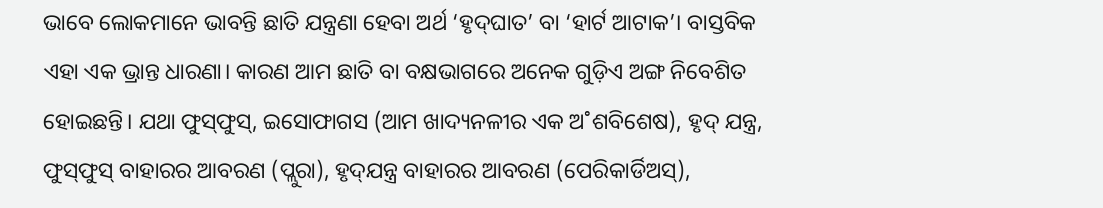ଭାବେ ଲୋକମାନେ ଭାବନ୍ତି ଛାତି ଯନ୍ତ୍ରଣା ହେବା ଅର୍ଥ ‘ହୃଦ୍‌ଘାତ’ ବା ‘ହାର୍ଟ ଆଟାକ’। ବାସ୍ତବିକ ଏହା ଏକ ଭ୍ରାନ୍ତ ଧାରଣା। କାରଣ ଆମ ଛାତି ବା ବକ୍ଷଭାଗରେ ଅନେକ ଗୁଡ଼ିଏ ଅଙ୍ଗ ନିବେଶିତ ହୋଇଛନ୍ତି। ଯଥା ଫୁସ୍‌ଫୁସ୍‌, ଇସୋଫାଗସ (ଆମ ଖାଦ୍ୟନଳୀର ଏକ ଅ˚ଶବିଶେଷ), ହୃଦ୍‌ ଯନ୍ତ୍ର, ଫୁସ୍‌ଫୁସ୍‌ ବାହାରର ଆବରଣ (ପ୍ଲୁରା), ହୃଦ୍‌ଯନ୍ତ୍ର ବାହାରର ଆବରଣ (ପେରିକାର୍ଡିଅସ୍‌),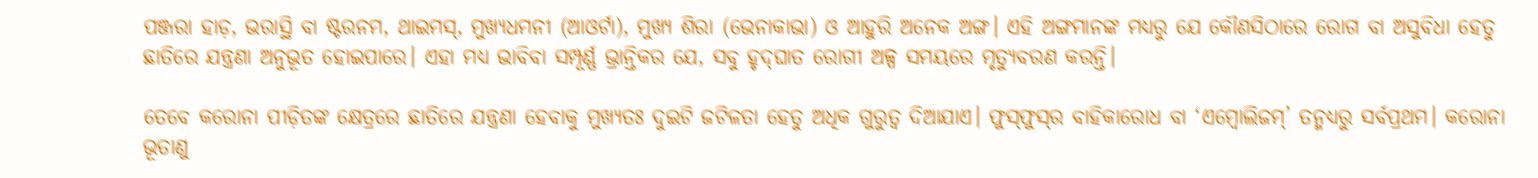ପଞ୍ଜରା ହାଡ଼, ଭରାସ୍ଥି ବା ଷ୍ଟରନମ, ଥାଇମସ୍‌, ମୁଖ୍ୟଧମନୀ (ଆଓର୍ଟା), ମୁଖ୍ୟ ଶିରା (ଭେନାକାଭା) ଓ ଆହୁରି ଅନେକ ଅଙ୍ଗ। ଏହି ଅଙ୍ଗମାନଙ୍କ ମଧ୍ୟରୁ ଯେ କୌଣସିଠାରେ ରୋଗ ବା ଅସୁବିଧା ହେତୁ ଛାତିରେ ଯନ୍ତ୍ରଣା ଅନୁଭୂତ ହୋଇପାରେ। ଏହା ମଧ୍ୟ ଭାବିବା ସମ୍ପୂର୍ଣ୍ଣ ଭ୍ରାନ୍ତିକର ଯେ, ସବୁ ହୃଦ୍‌ଘାତ ରୋଗୀ ଅଳ୍ପ ସମୟରେ ମୃତ୍ୟୁବରଣ କରନ୍ତି।

ତେବେ କରୋନା ପୀଡ଼ିତଙ୍କ କ୍ଷେତ୍ରରେ ଛାତିରେ ଯନ୍ତ୍ରଣା ହେବାକୁ ମୁଖ୍ୟତଃ ଦୁଇଟି ଜଟିଳତା ହେତୁ ଅଧିକ ଗୁରୁତ୍ବ ଦିଆଯାଏ। ଫୁସ୍‌ଫୁସ୍‌ର ବାହିକାରୋଧ ବା ‘ଏମ୍ବୋଲିଜମ୍‌’ ତନ୍ମଧ୍ୟରୁ ସର୍ବପ୍ରଥମ। କରୋନା ଭୂତାଣୁ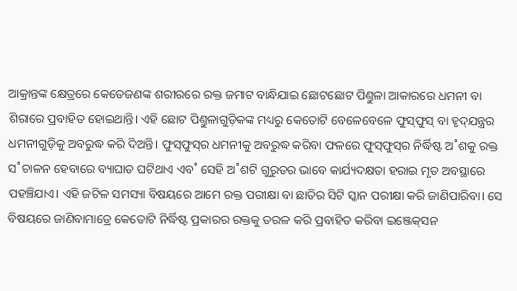ଆକ୍ରାନ୍ତଙ୍କ କ୍ଷେତ୍ରରେ କେତେଜଣଙ୍କ ଶରୀରରେ ରକ୍ତ ଜମାଟ ବାନ୍ଧିଯାଇ ଛୋଟଛୋଟ ପିଣ୍ତୁଳା ଆକାରରେ ଧମନୀ ବା ଶିରାରେ ପ୍ରବାହିତ ହୋଇଥାନ୍ତି। ଏହି ଛୋଟ ପିଣ୍ତୁଳାଗୁଡ଼ିକଙ୍କ ମଧ୍ୟରୁ କେତୋଟି ବେଳେବେଳେ ଫୁସ୍‌ଫୁସ୍‌ ବା ହୃଦ୍‌ଯନ୍ତ୍ରର ଧମନୀଗୁଡ଼ିକୁ ଅବରୁଦ୍ଧ କରି ଦିଅନ୍ତି। ଫୁସ୍‌ଫୁସ୍‌ର ଧମନୀକୁ ଅବରୁଦ୍ଧ କରିବା ଫଳରେ ଫୁସ୍‌ଫୁସ୍‌ର ନିର୍ଦ୍ଧିଷ୍ଟ ଅ˚ଶକୁ ରକ୍ତ ସ˚ଚାଳନ ହେବାରେ ବ୍ୟାଘାତ ଘଟିଥାଏ ଏବ˚ ସେହି ଅ˚ଶଟି ଗୁରୁତର ଭାବେ କାର୍ଯ୍ୟଦକ୍ଷତା ହରାଇ ମୃତ ଅବସ୍ଥାରେ ପହଞ୍ଚିଯାଏ। ଏହି ଜଟିଳ ସମସ୍ୟା ବିଷୟରେ ଆମେ ରକ୍ତ ପରୀକ୍ଷା ବା ଛାତିର ସିଟି ସ୍କାନ ପରୀକ୍ଷା କରି ଜାଣିପାରିବା। ସେ ବିଷୟରେ ଜାଣିବାମାତ୍ରେ କେତୋଟି ନିର୍ଦ୍ଧିଷ୍ଟ ପ୍ରକାରର ରକ୍ତକୁ ତରଳ କରି ପ୍ରବାହିତ କରିବା ଇଞ୍ଜେକ୍‌ସନ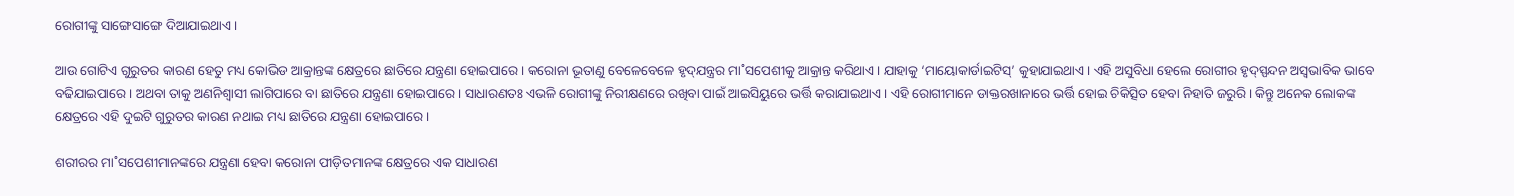ରୋଗୀଙ୍କୁ ସାଙ୍ଗେସାଙ୍ଗେ ଦିଆଯାଇଥାଏ।

ଆଉ ଗୋଟିଏ ଗୁରୁତର କାରଣ ହେତୁ ମଧ୍ୟ କୋଭିଡ ଆକ୍ରାନ୍ତଙ୍କ କ୍ଷେତ୍ରରେ ଛାତିରେ ଯନ୍ତ୍ରଣା ହୋଇପାରେ। କରୋନା ଭୂତାଣୁ ବେଳେବେଳେ ହୃଦ୍‌ଯନ୍ତ୍ରର ମା˚ସପେଶୀକୁ ଆକ୍ରାନ୍ତ କରିଥାଏ। ଯାହାକୁ ‘ମାୟୋକାର୍ଡାଇଟିସ୍‌’ କୁହାଯାଇଥାଏ। ଏହି ଅସୁବିଧା ହେଲେ ରୋଗୀର ହୃଦ୍‌ସ୍ପନ୍ଦନ ଅସ୍ବଭାବିକ ଭାବେ ବଢିଯାଇପାରେ। ଅଥବା ତାକୁ ଅଣନିଶ୍ବାସୀ ଲାଗିପାରେ ବା ଛାତିରେ ଯନ୍ତ୍ରଣା ହୋଇପାରେ। ସାଧାରଣତଃ ଏଭଳି ରୋଗୀଙ୍କୁ ନିରୀକ୍ଷଣରେ ରଖିବା ପାଇଁ ଆଇସିୟୁରେ ଭର୍ତ୍ତି କରାଯାଇଥାଏ। ଏହି ରୋଗୀମାନେ ଡାକ୍ତରଖାନାରେ ଭର୍ତ୍ତି ହୋଇ ଚିକିତ୍ସିତ ହେବା ନିହାତି ଜରୁରି। କିନ୍ତୁ ଅନେକ ଲୋକଙ୍କ କ୍ଷେତ୍ରରେ ଏହି ଦୁଇଟି ଗୁରୁତର କାରଣ ନଥାଇ ମଧ୍ୟ ଛାତିରେ ଯନ୍ତ୍ରଣା ହୋଇପାରେ।

ଶରୀରର ମା˚ସପେଶୀମାନଙ୍କରେ ଯନ୍ତ୍ରଣା ହେବା କରୋନା ପୀଡ଼ିତମାନଙ୍କ କ୍ଷେତ୍ରରେ ଏକ ସାଧାରଣ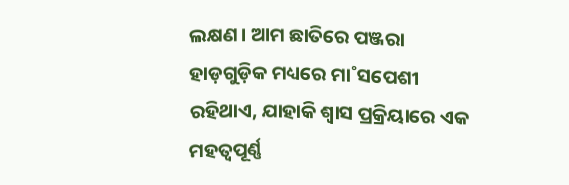ଲକ୍ଷଣ। ଆମ ଛାତିରେ ପଞ୍ଜରା ହାଡ଼ଗୁଡ଼ିକ ମଧ୍ୟରେ ମା˚ସପେଶୀ ରହିଥାଏ, ଯାହାକି ଶ୍ବାସ ପ୍ରକ୍ରିୟାରେ ଏକ ମହତ୍ବପୂର୍ଣ୍ଣ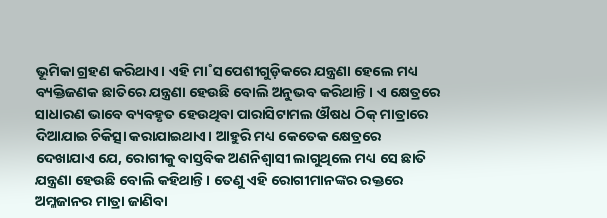ଭୂମିକା ଗ୍ରହଣ କରିଥାଏ। ଏହି ମା˚ସପେଶୀଗୁଡ଼ିକରେ ଯନ୍ତ୍ରଣା ହେଲେ ମଧ୍ୟ ବ୍ୟକ୍ତିଜଣକ ଛାତିରେ ଯନ୍ତ୍ରଣା ହେଉଛି ବୋଲି ଅନୁଭବ କରିଥାନ୍ତି। ଏ କ୍ଷେତ୍ରରେ ସାଧାରଣ ଭାବେ ବ୍ୟବହୃତ ହେଉଥିବା ପାରାସିଟାମଲ ଔଷଧ ଠିକ୍‌ ମାତ୍ରାରେ ଦିଆଯାଇ ଚିକିତ୍ସା କରାଯାଇଥାଏ। ଆହୁରି ମଧ୍ୟ କେତେକ କ୍ଷେତ୍ରରେ ଦେଖାଯାଏ ଯେ, ରୋଗୀକୁ ବାସ୍ତବିକ ଅଣନିଶ୍ବାସୀ ଲାଗୁଥିଲେ ମଧ୍ୟ ସେ ଛାତି ଯନ୍ତ୍ରଣା ହେଉଛି ବୋଲି କହିଥାନ୍ତି। ତେଣୁ ଏହି ରୋଗୀମାନଙ୍କର ରକ୍ତରେ ଅମ୍ଳଜାନର ମାତ୍ରା ଜାଣିବା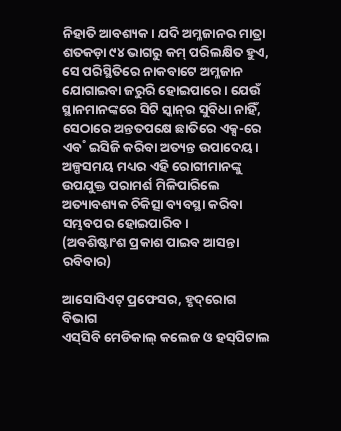ନିହାତି ଆବଶ୍ୟକ। ଯଦି ଅମ୍ଳଜାନର ମାତ୍ରା ଶତକଡ଼ା ୯୪ ଭାଗରୁ କମ୍‌ ପରିଲକ୍ଷିତ ହୁଏ, ସେ ପରିସ୍ଥିତିରେ ନାକବାଟେ ଅମ୍ଳଜାନ ଯୋଗାଇବା ଜରୁରି ହୋଇପାରେ। ଯେଉଁ ସ୍ଥାନମାନଙ୍କରେ ସିଟି ସ୍କାନ୍‌ର ସୁବିଧା ନାହିଁ, ସେଠାରେ ଅନ୍ତତପକ୍ଷେ ଛାତିରେ ଏକ୍ସ-ରେ ଏବ˚ ଇସିଜି କରିବା ଅତ୍ୟନ୍ତ ଉପାଦେୟ। ଅଳ୍ପସମୟ ମଧ୍ୟର ଏହି ରୋଗୀମାନଙ୍କୁ ଉପଯୁକ୍ତ ପରାମର୍ଶ ମିଳିପାରିଲେ ଅତ୍ୟାବଶ୍ୟକ ଚିକିତ୍ସା ବ୍ୟବସ୍ଥା କରିବା ସମ୍ଭବପର ହୋଇପାରିବ।
(ଅବଶିଷ୍ଟାଂଶ ପ୍ରକାଶ ପାଇବ ଆସନ୍ତା ରବିବାର)

ଆସୋସିଏଟ୍‌ ପ୍ରଫେସର, ହୃଦ୍‌ରୋଗ ବିଭାଗ
ଏସ୍‌ସିବି ମେଡିକାଲ୍‌ କଲେଜ ଓ ହସ୍‌ପିଟାଲ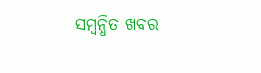ସମ୍ବନ୍ଧିତ ଖବର